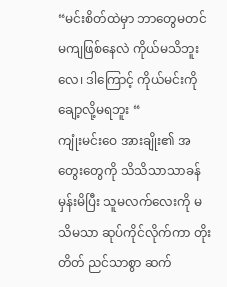“မင်းစိတ်ထဲမှာ ဘာတွေမတင်မကျဖြစ်နေလဲ ကိုယ်မသိဘူးလေ၊ ဒါကြောင့် ကိုယ်မင်းကိုချော့လို့မရဘူး “
ကျုံးမင်းဝေ အားချိုး၏ အတွေးတွေကို သိသိသာသာခန်မှန်းမိပြီး သူမလက်လေးကို မသိမသာ ဆုပ်ကိုင်လိုက်ကာ တိုးတိတ် ညင်သာစွာ ဆက်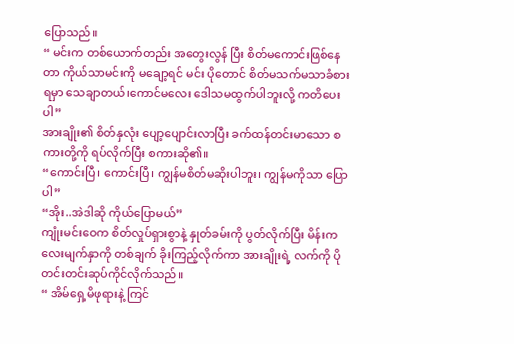ပြောသည်။
“ မင်းက တစ်ယောက်တည်း အတွေးလွန် ပြီး စိတ်မကောင်းဖြစ်နေတာ ကိုယ်သာမင်းကို မချော့ရင် မင်း ပိုတောင် စိတ်မသက်မသာခံစားရမှာ သေချာတယ်၊ကောင်မလေး ဒေါသမထွက်ပါဘူးလို့ ကတိပေးပါ”
အားချိုး၏ စိတ်နှလုံး ပျော့ပျောင်းလာပြီး ခက်ထန်တင်းမာသော စကားတို့ကို ရပ်လိုက်ပြီး စကားဆို၏။
“ကောင်းပြီ၊ ကောင်းပြီ၊ ကျွန်မစိတ်မဆိုးပါဘူး၊ ကျွန်မကိုသာ ပြောပါ”
“အိုး..အဲဒါဆို ကိုယ်ပြောမယ်”
ကျုံးမင်းဝေက စိတ်လှုပ်ရှားစွာနဲ့ နှုတ်ခမ်းကို ပွတ်လိုက်ပြီး မိန်းကလေးမျက်နှာကို တစ်ချက် ခိုးကြည့်လိုက်ကာ အားချိုးရဲ့ လက်ကို ပိုတင်းတင်းဆုပ်ကိုင်လိုက်သည်။
“ အိမ်ရှေ့မိဖုရားနဲ့ ကြင်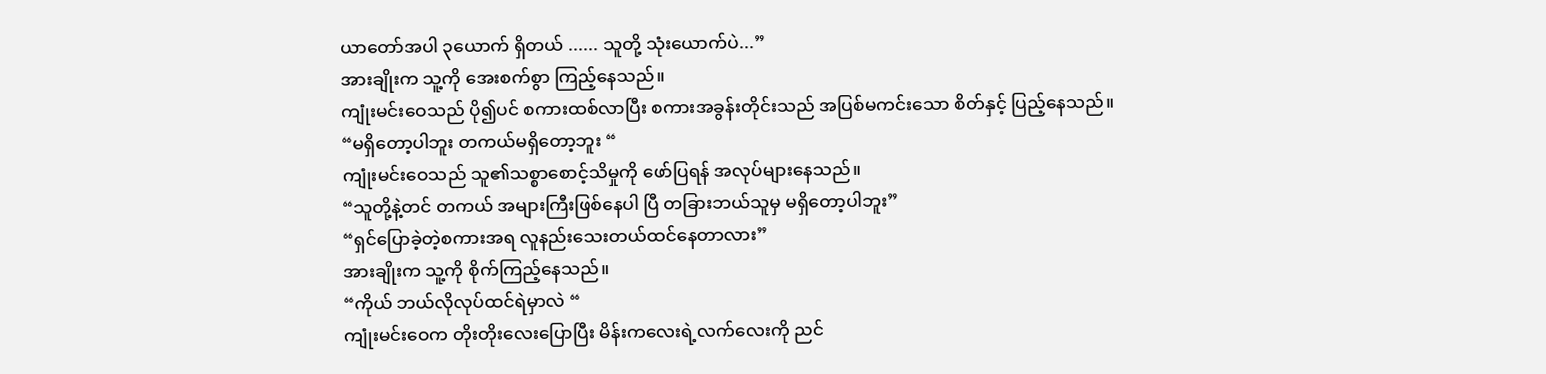ယာတော်အပါ ၃ယောက် ရှိတယ် ...... သူတို့ သုံးယောက်ပဲ...”
အားချိုးက သူ့ကို အေးစက်စွာ ကြည့်နေသည်။
ကျုံးမင်းဝေသည် ပို၍ပင် စကားထစ်လာပြီး စကားအခွန်းတိုင်းသည် အပြစ်မကင်းသော စိတ်နှင့် ပြည့်နေသည်။
“မရှိတော့ပါဘူး တကယ်မရှိတော့ဘူး “
ကျုံးမင်းဝေသည် သူ၏သစ္စာစောင့်သိမှုကို ဖော်ပြရန် အလုပ်များနေသည်။
“သူတို့နဲ့တင် တကယ် အများကြီးဖြစ်နေပါ ပြီ တခြားဘယ်သူမှ မရှိတော့ပါဘူး”
“ရှင်ပြောခဲ့တဲ့စကားအရ လူနည်းသေးတယ်ထင်နေတာလား”
အားချိုးက သူ့ကို စိုက်ကြည့်နေသည်။
“ကိုယ် ဘယ်လိုလုပ်ထင်ရဲမှာလဲ “
ကျုံးမင်းဝေက တိုးတိုးလေးပြောပြီး မိန်းကလေးရဲ့လက်လေးကို ညင်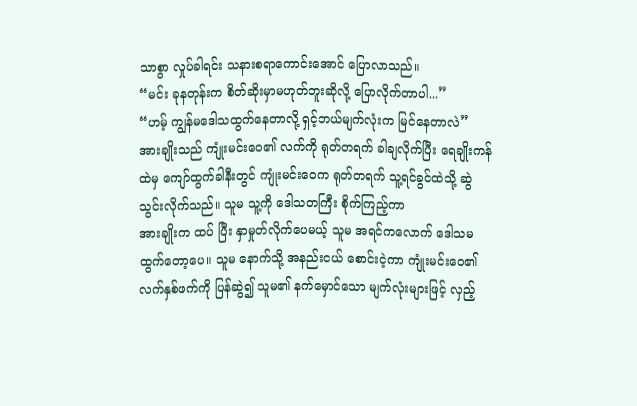သာစွာ လှုပ်ခါရင်း သနားစရာကောင်းအောင် ပြောလာသည်။
“မင်း ခုနတုန်းက စိတ်ဆိုးမှာမဟုတ်ဘူးဆိုလို့ ပြောလိုက်တာပါ...”
“ဟမ့် ကျွန်မဒေါသထွက်နေတာလို့ ရှင့်ဘယ်မျက်လုံးက မြင်နေတာလဲ”
အားချိုးသည် ကျုံးမင်းဝေ၏ လက်ကို ရုတ်တရက် ခါချလိုက်ပြီး ရေချိုးကန်ထဲမှ ကျော်ထွက်ခါနီးတွင် ကျုံးမင်းဝေက ရုတ်တရက် သူ့ရင်ခွင်ထဲသို့ ဆွဲသွင်းလိုက်သည်။ သူမ သူ့ကို ဒေါသတကြီး စိုက်ကြည့်ကာ
အားချိုးက ထပ် ပြီး နှာမှုတ်လိုက်ပေမယ့် သူမ အရင်ကလောက် ဒေါသမထွက်တော့ပေ။ သူမ နောက်သို့ အနည်းငယ် စောင်းငဲ့ကာ ကျုံးမင်းဝေ၏ လက်နှစ်ဖက်ကို ပြန်ဆွဲ၍ သူမ၏ နက်မှောင်သော မျက်လုံးများဖြင့် လှည့်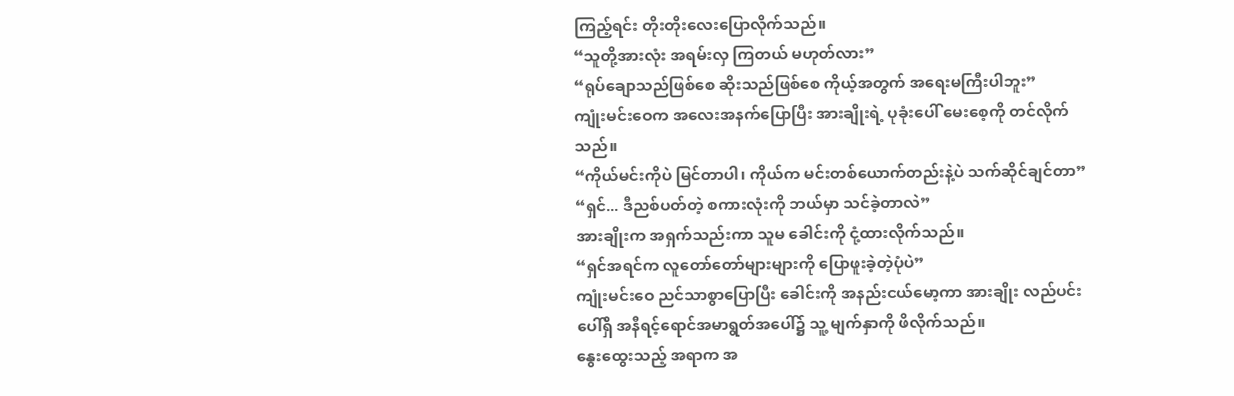ကြည့်ရင်း တိုးတိုးလေးပြောလိုက်သည်။
“သူတို့အားလုံး အရမ်းလှ ကြတယ် မဟုတ်လား”
“ရုပ်ချောသည်ဖြစ်စေ ဆိုးသည်ဖြစ်စေ ကိုယ့်အတွက် အရေးမကြီးပါဘူး”
ကျုံးမင်းဝေက အလေးအနက်ပြောပြီး အားချိုးရဲ့ ပုခုံးပေါ် မေးစေ့ကို တင်လိုက်သည်။
“ကိုယ်မင်းကိုပဲ မြင်တာပါ၊ ကိုယ်က မင်းတစ်ယောက်တည်းနဲ့ပဲ သက်ဆိုင်ချင်တာ”
“ရှင်... ဒီညစ်ပတ်တဲ့ စကားလုံးကို ဘယ်မှာ သင်ခဲ့တာလဲ”
အားချိုးက အရှက်သည်းကာ သူမ ခေါင်းကို ငုံ့ထားလိုက်သည်။
“ရှင်အရင်က လူတော်တော်များများကို ပြောဖူးခဲ့တဲ့ပုံပဲ”
ကျုံးမင်းဝေ ညင်သာစွာပြောပြီး ခေါင်းကို အနည်းငယ်မော့ကာ အားချိုး လည်ပင်းပေါ်ရှိ အနီရင့်ရောင်အမာရွတ်အပေါ်၌ သူ့ မျက်နှာကို ဖိလိုက်သည်။
နွေးထွေးသည့် အရာက အ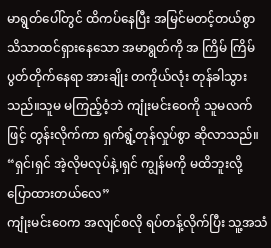မာရွတ်ပေါ်တွင် ထိကပ်နေပြီး အမြင်မတင့်တယ်စွာ သိသာထင်ရှားနေသော အမာရွတ်ကို အ ကြိမ် ကြိမ် ပွတ်တိုက်နေရာ အားချိုး တကိုယ်လုံး တုန်ခါသွားသည်။သူမ မကြည့်ဝံ့ဘဲ ကျုံးမင်းဝေကို သူမလက်ဖြင့် တွန်းလိုက်ကာ ရှက်ရွံ့တုန်လှုပ်စွာ ဆိုလာသည်။
“ရှင်၊ရှင် အဲ့လိုမလုပ်နဲ့၊ရှင် ကျွန်မကို မထိဘူးလို့ ပြောထားတယ်လေ”
ကျုံးမင်းဝေက အလျင်စလို ရပ်တန့်လိုက်ပြီး သူ့အသံ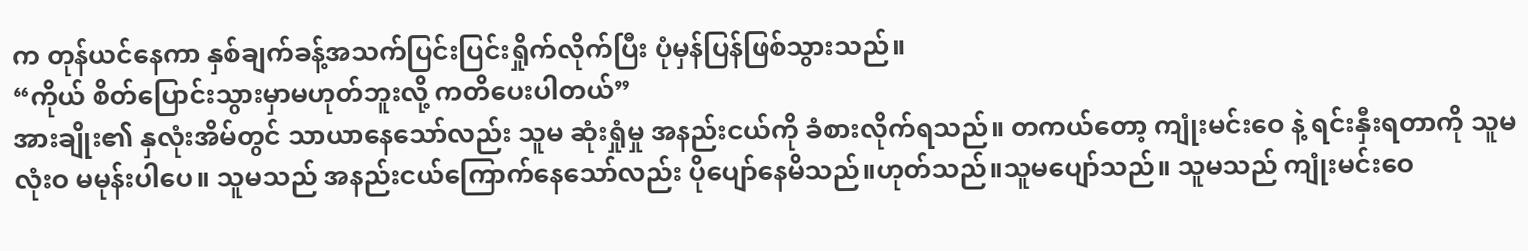က တုန်ယင်နေကာ နှစ်ချက်ခန့်အသက်ပြင်းပြင်းရှိုက်လိုက်ပြီး ပုံမှန်ပြန်ဖြစ်သွားသည်။
“ကိုယ် စိတ်ပြောင်းသွားမှာမဟုတ်ဘူးလို့ ကတိပေးပါတယ်”
အားချိုး၏ နှလုံးအိမ်တွင် သာယာနေသော်လည်း သူမ ဆုံးရှုံမှု အနည်းငယ်ကို ခံစားလိုက်ရသည်။ တကယ်တော့ ကျုံးမင်းဝေ နဲ့ ရင်းနှီးရတာကို သူမ လုံးဝ မမုန်းပါပေ။ သူမသည် အနည်းငယ်ကြောက်နေသော်လည်း ပိုပျော်နေမိသည်။ဟုတ်သည်။သူမပျော်သည်။ သူမသည် ကျုံးမင်းဝေ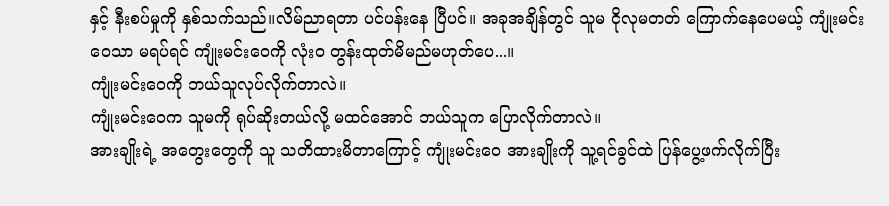နှင့် နီးစပ်မှုကို နှစ်သက်သည်။လိမ်ညာရတာ ပင်ပန်းနေ ပြီပင်။ အခုအချိန်တွင် သူမ ငိုလုမတတ် ကြောက်နေပေမယ့် ကျုံးမင်းဝေသာ မရပ်ရင် ကျုံးမင်းဝေကို လုံးဝ တွန်းထုတ်မိမည်မဟုတ်ပေ...။
ကျုံးမင်းဝေကို ဘယ်သူလုပ်လိုက်တာလဲ။
ကျုံးမင်းဝေက သူမကို ရုပ်ဆိုးတယ်လို့ မထင်အောင် ဘယ်သူက ပြောလိုက်တာလဲ။
အားချိုးရဲ့ အတွေးတွေကို သူ သတိထားမိတာကြောင့် ကျုံးမင်းဝေ အားချိုးကို သူ့ရင်ခွင်ထဲ ပြန်ပွေ့ဖက်လိုက်ပြီး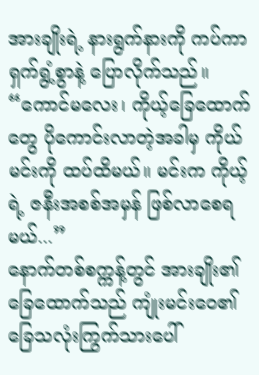အားချိုးရဲ့ နားရွက်နားကို ကပ်ကာ ရှက်ရွံ့စွာနဲ့ ပြောလိုက်သည်။
“ကောင်မလေး၊ ကိုယ့်ခြေထောက်တွေ ပိုကောင်းလာတဲ့အခါမှ ကိုယ် မင်းကို ထပ်ထိမယ်။ မင်းက ကိုယ့်ရဲ့ ဇနီးအစစ်အမှန် ဖြစ်လာစေရမယ်...”
နောက်တစ်စက္ကန့်တွင် အားချိုး၏ ခြေထောက်သည် ကျုံးမင်းဝေ၏ ခြေသလုံးကြွက်သားပေါ်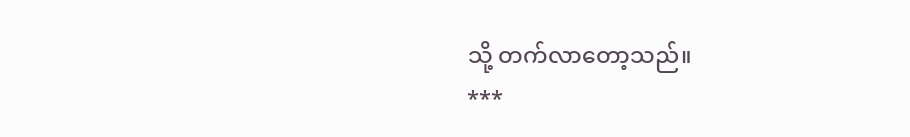သို့ တက်လာတော့သည်။
***